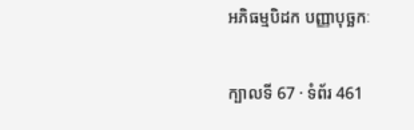អភិធម្មបិដក បញ្ញាបុច្ឆកៈ

ក្បាលទី 67 · ទំព័រ 461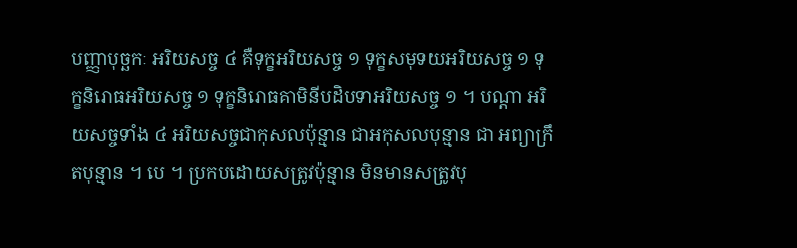បញ្ញាបុច្ឆកៈ អរិយសច្ច ៤ គឺទុក្ខអរិយសច្ច ១ ទុក្ខសមុទយអរិយសច្ច ១ ទុក្ខនិរោធអរិយសច្ច ១ ទុក្ខនិរោធគាមិនីបដិបទាអរិយសច្ច ១ ។ បណ្តា អរិយសច្ចទាំង ៤ អរិយសច្ចជាកុសលប៉ុន្មាន ជាអកុសលបុន្មាន ជា អព្យាក្រឹតបុន្មាន ។ បេ ។ ប្រកបដោយសត្រូវប៉ុន្មាន មិនមានសត្រូវបុ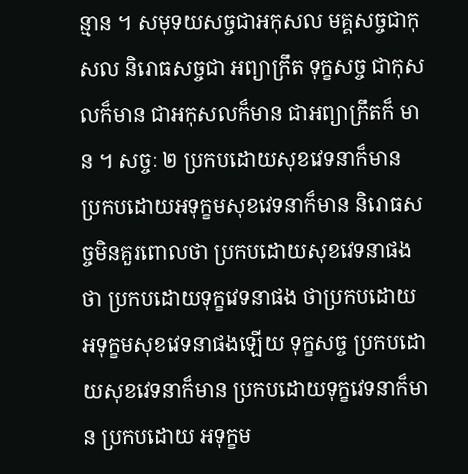ន្មាន ។ សមុទយសច្ចជាអកុសល មគ្គសច្ចជាកុសល និរោធសច្ចជា អព្យាក្រឹត ទុក្ខសច្ច ជាកុសលក៏មាន ជាអកុសលក៏មាន ជាអព្យាក្រឹតក៏ មាន ។ សច្ចៈ ២ ប្រកបដោយសុខវេទនាក៏មាន ប្រកបដោយអទុក្ខមសុខវេទនាក៏មាន និរោធសច្ចមិនគួរពោលថា ប្រកបដោយសុខវេទនាផង ថា ប្រកបដោយទុក្ខវេទនាផង ថាប្រកបដោយអទុក្ខមសុខវេទនាផងឡើយ ទុក្ខសច្ច ប្រកបដោយសុខវេទនាក៏មាន ប្រកបដោយទុក្ខវេទនាក៏មាន ប្រកបដោយ អទុក្ខម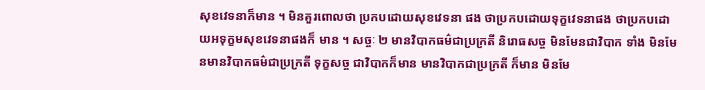សុខវេទនាក៏មាន ។ មិនគួរពោលថា ប្រកបដោយសុខវេទនា ផង ថាប្រកបដោយទុក្ខវេទនាផង ថាប្រកបដោយអទុក្ខមសុខវេទនាផងក៏ មាន ។ សច្ចៈ ២ មានវិបាកធម៌ជាប្រក្រតី និរោធសច្ច មិនមែនជាវិបាក ទាំង មិនមែនមានវិបាកធម៌ជាប្រក្រតី ទុក្ខសច្ច ជាវិបាកក៏មាន មានវិបាកជាប្រក្រតី ក៏មាន មិនមែ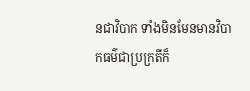នជាវិបាក ទាំងមិនមែនមានវិបាកធម៌ជាប្រក្រតីក៏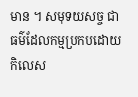មាន ។ សមុទយសច្ច ជាធម៌ដែលកម្មប្រកបដោយកិលេស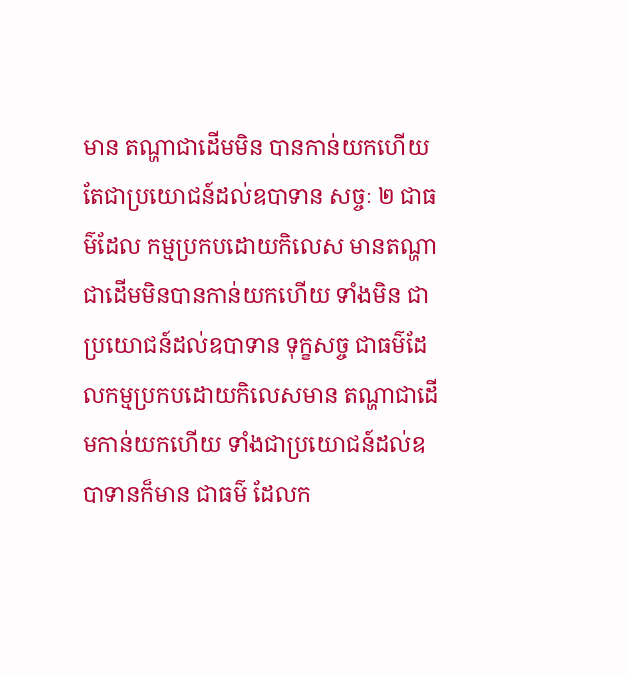មាន តណ្ហាជាដើមមិន បានកាន់យកហើយ តែជាប្រយោជន៍ដល់ឧបាទាន សច្ចៈ ២ ជាធម៌ដែល កម្មប្រកបដោយកិលេស មានតណ្ហាជាដើមមិនបានកាន់យកហើយ ទាំងមិន ជាប្រយោជន៍ដល់ឧបាទាន ទុក្ខសច្ច ជាធម៌ដែលកម្មប្រកបដោយកិលេសមាន តណ្ហាជាដើមកាន់យកហើយ ទាំងជាប្រយោជន៍ដល់ឧបាទានក៏មាន ជាធម៌ ដែលក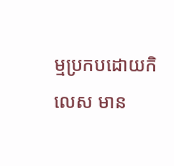ម្មប្រកបដោយកិលេស មាន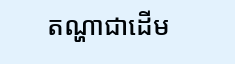តណ្ហាជាដើម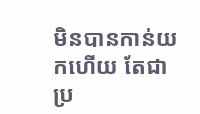មិនបានកាន់យកហើយ តែជាប្រ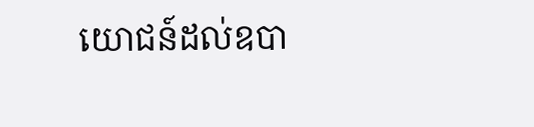យោជន៍ដល់ឧបា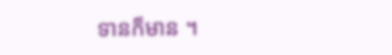ទានក៏មាន ។